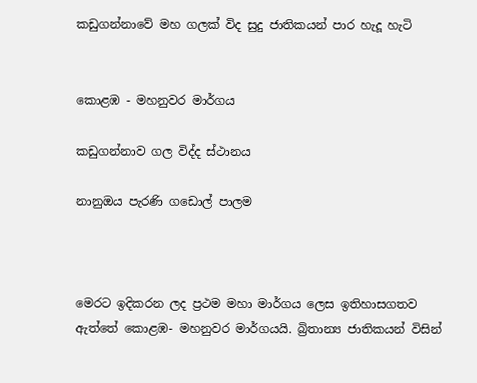කඩුගන්නාවේ මහ ගලක් විද සුදු ජාතිකයන් පාර හැදූ හැටි


කොළඹ - මහනුවර මාර්ගය

කඩුගන්නාව ගල විද්ද ස්ථානය

නානුඔය පැරණි ගඩොල් පාලම



මෙරට ඉදිකරන ලද ප්‍රථම මහා මාර්ගය ලෙස ඉතිහාසගතව ඇත්තේ කොළඹ- මහනුවර මාර්ගයයි. බ්‍රිතාන්‍ය ජාතිකයන් විසින්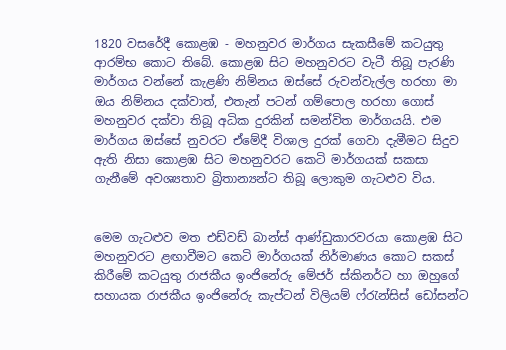1820 වසරේදී කොළඹ - මහනුවර මාර්ගය සැකසීමේ කටයුතු ආරම්භ කොට තිබේ. කොළඹ සිට මහනුවරට වැටී තිබූ පැරණි මාර්ගය වන්නේ කැළණි නිම්නය ඔස්සේ රුවන්වැල්ල හරහා මා ඔය නිම්නය දක්වාත්, එතැන් පටන් ගම්පොල හරහා ගොස් මහනුවර දක්වා තිබූ අධික දුරකින් සමන්විත මාර්ගයයි. එම මාර්ගය ඔස්සේ නුවරට ඒමේදී විශාල දුරක් ගෙවා දැමීමට සිදුව ඇති නිසා කොළඹ සිට මහනුවරට කෙටි මාර්ගයක් සකසා ගැනීමේ අවශ්‍යතාව බ්‍රිතාන්‍යන්ට තිබූ ලොකුම ගැටළුව විය.


මෙම ගැටළුව මත එඩ්වඩ් බාන්ස් ආණ්ඩුකාරවරයා කොළඹ සිට මහනුවරට ළඟාවීමට කෙටි මාර්ගයක් නිර්මාණය කොට සකස් කිරීමේ කටයුතු රාජකීය ඉංජිනේරු මේජර් ස්කිනර්ට හා ඔහුගේ සහායක රාජකීය ඉංජිනේරු කැප්ටන් විලියම් ෆ්රැන්සිස් ඩෝසන්ට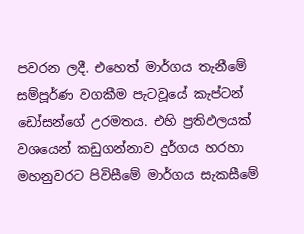පවරන ලදී. එහෙත් මාර්ගය තැනීමේ සම්පූර්ණ වගකීම පැටවූයේ කැප්ටන් ඩෝසන්ගේ උරමතය. එහි ප්‍රතිඵලයක් වශයෙන් කඩුගන්නාව දුර්ගය හරහා මහනුවරට පිවිසීමේ මාර්ගය සැකසීමේ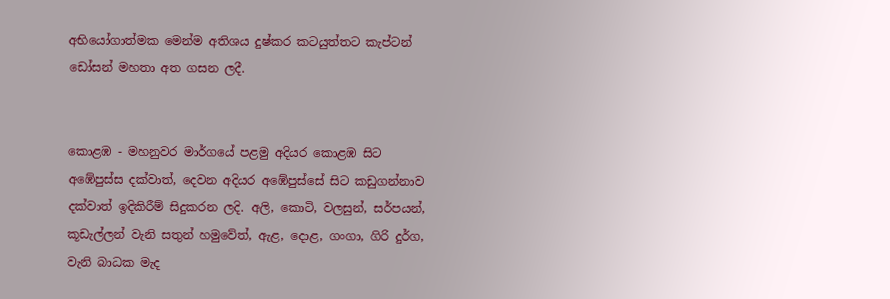අභියෝගාත්මක මෙන්ම අතිශය දුෂ්කර කටයුත්තට කැප්ටන් ඩෝසන් මහතා අත ගසන ලදී.


කොළඹ - මහනුවර මාර්ගයේ පළමු අදියර කොළඹ සිට අඹේපුස්ස දක්වාත්, දෙවන අදියර අඹේපුස්සේ සිට කඩුගන්නාව දක්වාත් ඉදිකිරීම් සිදුකරන ලදි. අලි, කොටි, වලසුන්, සර්පයන්, කූඩැල්ලන් වැනි සතුන් හමුවේත්, ඇළ, දොළ, ගංගා, ගිරි දුර්ග, වැනි බාධක මැද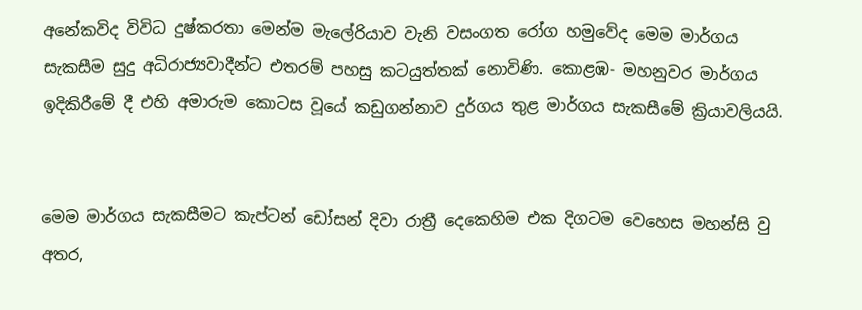අනේකවිද විවිධ දුෂ්කරතා මෙන්ම මැලේරියාව වැනි වසංගත රෝග හමුවේද මෙම මාර්ගය සැකසීම සුදු අධිරාජ්‍යවාදීන්ට එතරම් පහසු කටයුත්තක් නොවිණි. කොළඹ- මහනුවර මාර්ගය ඉදිකිරීමේ දී එහි අමාරුම කොටස වූයේ කඩුගන්නාව දුර්ගය තුළ මාර්ගය සැකසීමේ ක්‍රියාවලියයි.


මෙම මාර්ගය සැකසීමට කැප්ටන් ඩෝසන් දිවා රාත්‍රී දෙකෙහිම එක දිගටම වෙහෙස මහන්සි වු අතර,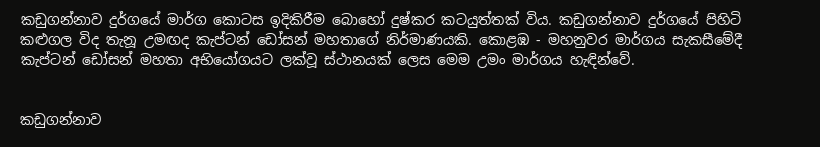කඩුගන්නාව දුර්ගයේ මාර්ග කොටස ඉදිකිරීම බොහෝ දුෂ්කර කටයුත්තක් විය. කඩුගන්නාව දුර්ගයේ පිහිටි කළුගල විද තැනූ උමඟද කැප්ටන් ඩෝසන් මහතාගේ නිර්මාණයකි. කොළඹ - මහනුවර මාර්ගය සැකසීමේදී කැප්ටන් ඩෝසන් මහතා අභියෝගයට ලක්වූ ස්ථානයක් ලෙස මෙම උමං මාර්ගය හැඳින්වේ.


කඩුගන්නාව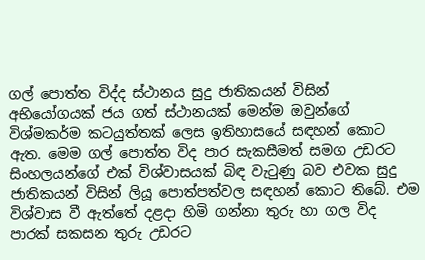ගල් පොත්ත විද්ද ස්ථානය සුදු ජාතිකයන් විසින් අභියෝගයක් ජය ගත් ස්ථානයක් මෙන්ම ඔවුන්ගේ විශ්මකර්ම කටයුත්තක් ලෙස ඉතිහාසයේ සඳහන් කොට ඇත. මෙම ගල් පොත්ත විද පාර සැකසීමත් සමග උඩරට සිංහලයන්ගේ එක් විශ්වාසයක් බිඳ වැටුණු බව එවක සුදු ජාතිකයන් විසින් ලියූ පොත්පත්වල සඳහන් කොට තිබේ. එම විශ්වාස වී ඇත්තේ දළදා හිමි ගන්නා තුරු හා ගල විද පාරක් සකසන තුරු උඩරට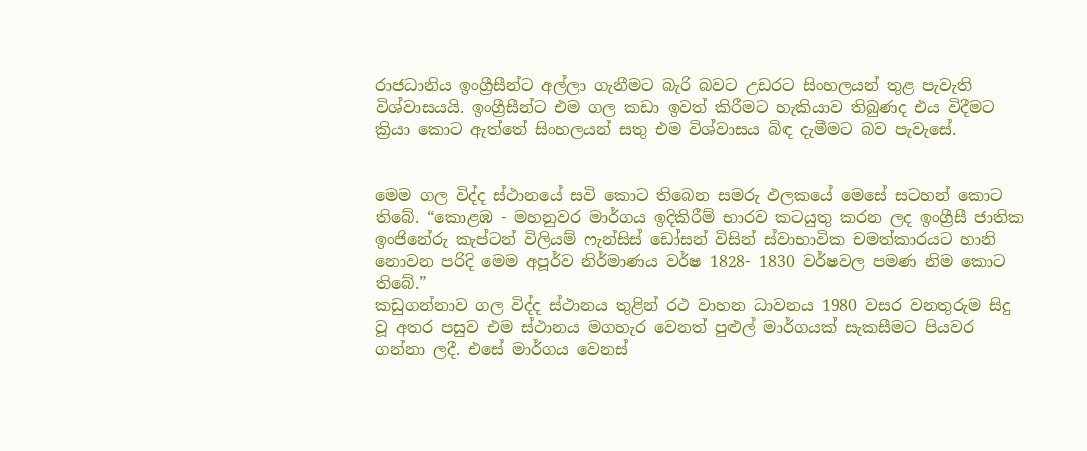රාජධානිය ඉංග්‍රීසීන්ට අල්ලා ගැනීමට බැරි බවට උඩරට සිංහලයන් තුළ පැවැති විශ්වාසයයි. ඉංග්‍රීසීන්ට එම ගල කඩා ඉවත් කිරීමට හැකියාව තිබුණද එය විදීමට ක්‍රියා කොට ඇත්තේ සිංහලයන් සතු එම විශ්වාසය බිඳ දැමීමට බව පැවැසේ.


මෙම ගල විද්ද ස්ථානයේ සවි කොට තිබෙන සමරු ඵලකයේ මෙසේ සටහන් කොට තිබේ. “කොළඹ - මහනුවර මාර්ගය ඉදිකිරීම් භාරව කටයුතු කරන ලද ඉංග්‍රීසී ජාතික ඉංජිනේරු කැප්ටන් විලියම් ෆැන්සිස් ඩෝසන් විසින් ස්වාභාවික චමත්කාරයට හානි නොවන පරිදි මෙම අපූර්ව නිර්මාණය වර්ෂ 1828- 1830 වර්ෂවල පමණ නිම කොට තිබේ.”
කඩුගන්නාව ගල විද්ද ස්ථානය තුළින් රථ වාහන ධාවනය 1980 වසර වනතුරුම සිදු වූ අතර පසුව එම ස්ථානය මගහැර වෙනත් පුළුල් මාර්ගයක් සැකසීමට පියවර ගන්නා ලදී. එසේ මාර්ගය වෙනස්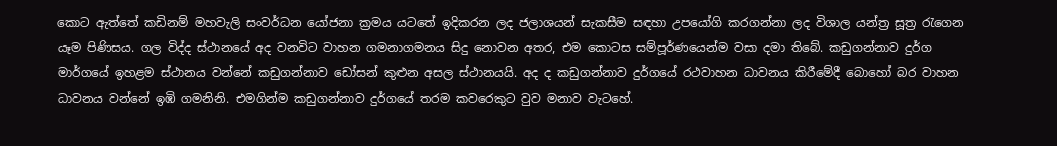කොට ඇත්තේ කඩිනම් මහවැලි සංවර්ධන යෝජනා ක්‍රමය යටතේ ඉදිකරන ලද ජලාශයන් සැකසීම සඳහා උපයෝගි කරගන්නා ලද විශාල යන්ත්‍ර සූත්‍ර රැගෙන යෑම පිණිසය. ගල විද්ද ස්ථානයේ අද වනවිට වාහන ගමනාගමනය සිදු නොවන අතර, එම කොටස සම්පූර්ණයෙන්ම වසා දමා තිබේ. කඩුගන්නාව දුර්ග මාර්ගයේ ඉහළම ස්ථානය වන්නේ කඩුගන්නාව ඩෝසන් කුළුන අසල ස්ථානයයි. අද ද කඩුගන්නාව දුර්ගයේ රථවාහන ධාවනය කිරීමේදී බොහෝ බර වාහන ධාවනය වන්නේ ඉඹි ගමනිනි. එමගින්ම කඩුගන්නාව දුර්ගයේ තරම කවරෙකුට වුව මනාව වැටහේ.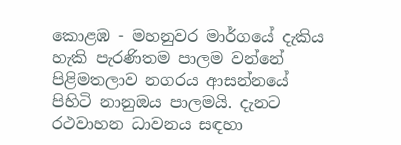කොළඹ - මහනුවර මාර්ගයේ දැකිය හැකි පැරණිතම පාලම වන්නේ පිළිමතලාව නගරය ආසන්නයේ පිහිටි නානුඔය පාලමයි. දැනට රථවාහන ධාවනය සඳහා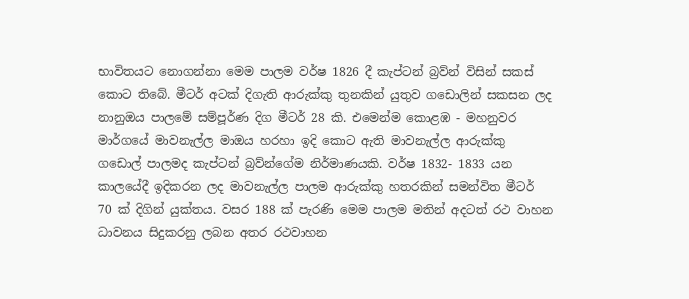භාවිතයට නොගන්නා මෙම පාලම වර්ෂ 1826 දී කැප්ටන් බ්‍රව්න් විසින් සකස් කොට තිබේ. මීටර් අටක් දිගැති ආරුක්කු තුනකින් යුතුව ගඩොලින් සකසන ලද නානුඔය පාලමේ සම්පූර්ණ දිග මීටර් 28 කි. එමෙන්ම කොළඹ - මහනුවර මාර්ගයේ මාවනැල්ල මාඔය හරහා ඉදි කොට ඇති මාවනැල්ල ආරුක්කු ගඩොල් පාලමද කැප්ටන් බ්‍රව්න්ගේම නිර්මාණයකි. වර්ෂ 1832- 1833 යන කාලයේදී ඉදිකරන ලද මාවනැල්ල පාලම ආරුක්කු හතරකින් සමන්විත මීටර් 70 ක් දිගින් යුක්තය. වසර 188 ක් පැරණි මෙම පාලම මතින් අදටත් රථ වාහන ධාවනය සිදුකරනු ලබන අතර රථවාහන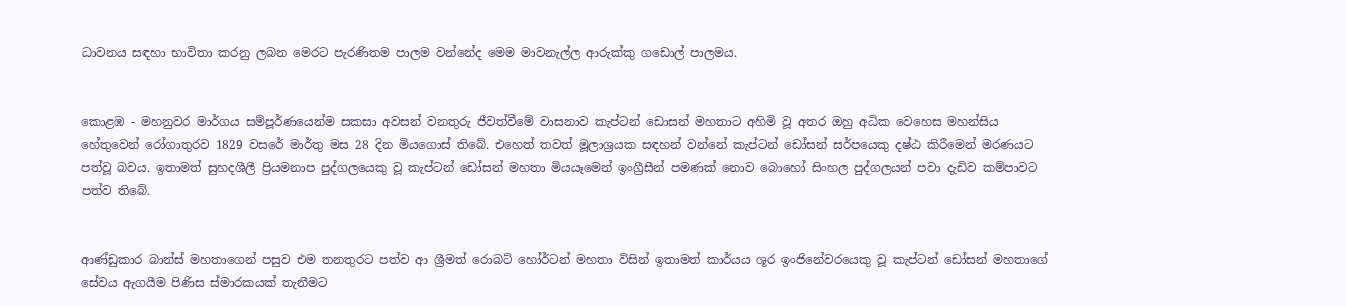ධාවනය සඳහා භාවිතා කරනු ලබන මෙරට පැරණිතම පාලම වන්නේද මෙම මාවනැල්ල ආරුක්කු ගඩොල් පාලමය.


කොළඹ - මහනුවර මාර්ගය සම්පූර්ණයෙන්ම සකසා අවසන් වනතුරු ජීවත්වීමේ වාසනාව කැප්ටන් ඩොසන් මහතාට අහිමි වූ අතර ඔහු අධික වෙහෙස මහන්සිය හේතුවෙන් රෝගාතුරව 1829 වසරේ මාර්තු මස 28 දින මියගොස් තිබේ. එහෙත් තවත් මූලාශ්‍රයක සඳහන් වන්නේ කැප්ටන් ඩෝසන් සර්පයෙකු දෂ්ඨ කිරීමෙන් මරණයට පත්වූ බවය. ඉතාමත් සුහදශීලී ප්‍රියමනාප පුද්ගලයෙකු වූ කැප්ටන් ඩෝසන් මහතා මියයෑමෙන් ඉංග්‍රීසීන් පමණක් නොව බොහෝ සිංහල පුද්ගලයන් පවා දැඩිව කම්පාවට පත්ව තිබේ.


ආණ්ඩුකාර බාන්ස් මහතාගෙන් පසුව එම තනතුරට පත්ව ආ ශ්‍රීමත් රොබට් හෝර්ටන් මහතා විසින් ඉතාමත් කාර්යය ශූර ඉංජිනේවරයෙකු වූ කැප්ටන් ඩෝසන් මහතාගේ සේවය ඇගයීම පිණිස ස්මාරකයක් තැනීමට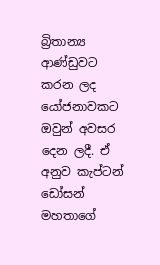බ්‍රිතාන්‍ය ආණ්ඩුවට කරන ලද යෝජනාවකට ඔවුන් අවසර දෙන ලදී. ඒ අනුව කැප්ටන් ඩෝසන් මහතාගේ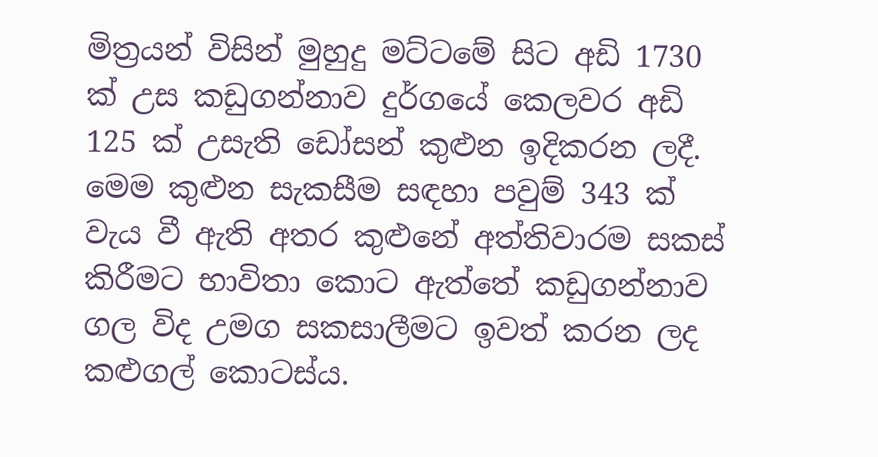මිත්‍රයන් විසින් මුහුදු මට්ටමේ සිට අඩි 1730 ක් උස කඩුගන්නාව දුර්ගයේ කෙලවර අඩි 125 ක් උසැති ඩෝසන් කුළුන ඉදිකරන ලදී. මෙම කුළුන සැකසීම සඳහා පවුම් 343 ක් වැය වී ඇති අතර කුළුනේ අත්තිවාරම සකස් කිරීමට භාවිතා කොට ඇත්තේ කඩුගන්නාව ගල විද උමග සකසාලීමට ඉවත් කරන ලද කළුගල් කොටස්ය.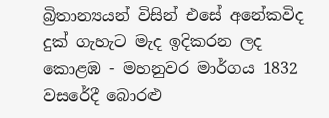බ්‍රිතාන්‍යයන් විසින් එසේ අනේකවිද දුක් ගැහැට මැද ඉදිකරන ලද කොළඹ - මහනුවර මාර්ගය 1832 වසරේදී බොරළු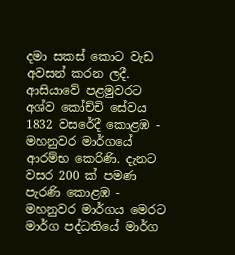දමා සකස් කොට වැඩ අවසන් කරන ලදී. ආසියාවේ පළමුවරට අශ්ව කෝච්චි සේවය 1832 වසරේදී කොළඹ - මහනුවර මාර්ගයේ ආරම්භ කෙරිණි. දැනට වසර 200 ක් පමණ පැරණි කොළඹ - මහනුවර මාර්ගය මෙරට මාර්ග පද්ධතියේ මාර්ග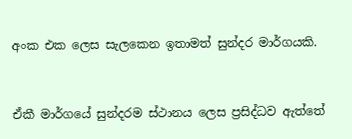අංක එක ලෙස සැලකෙන ඉතාමත් සුන්දර මාර්ගයකි.


ඒකී මාර්ගයේ සුන්දරම ස්ථානය ලෙස ප්‍රසිද්ධව ඇත්තේ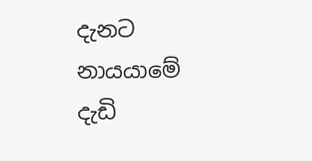දැනට නායයාමේ දැඩි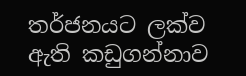තර්ජනයට ලක්ව ඇති කඩුගන්නාව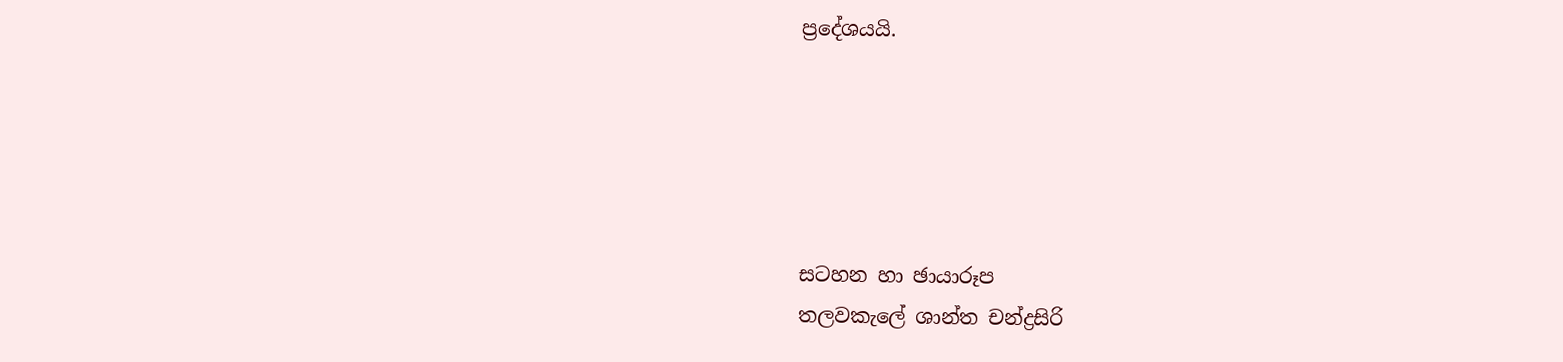ප්‍රදේශයයි.





සටහන හා ඡායාරූප
තලවකැලේ ශාන්ත චන්ද්‍රසිරි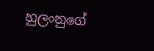හුලංනුගේ